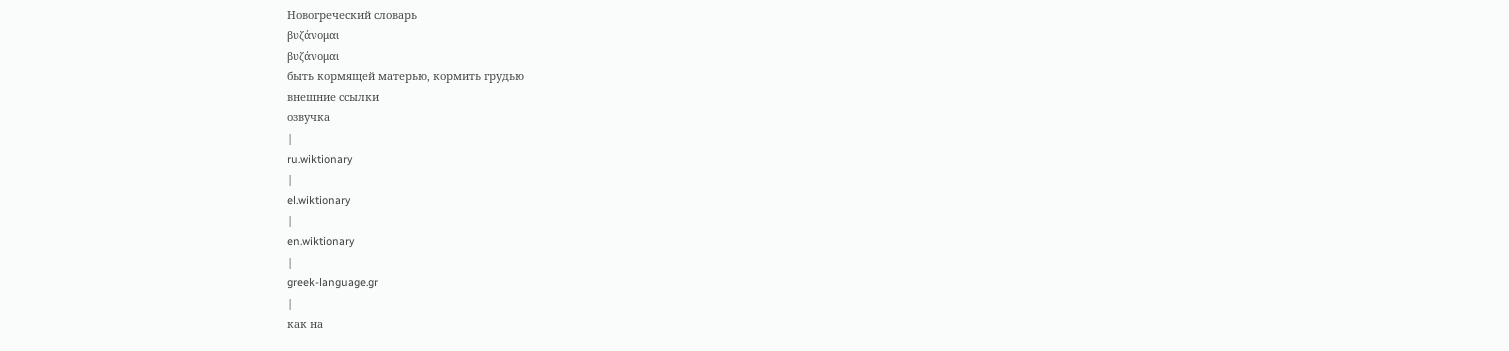Новогреческий словарь
βυζάνομαι
βυζάνομαι
быть кормящей матерью, кормить грудью
внешние ссылки
озвучка
|
ru.wiktionary
|
el.wiktionary
|
en.wiktionary
|
greek-language.gr
|
как на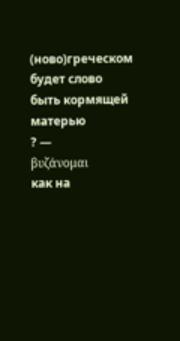(ново)греческом
будет слово
быть кормящей матерью
? —
βυζάνομαι
как на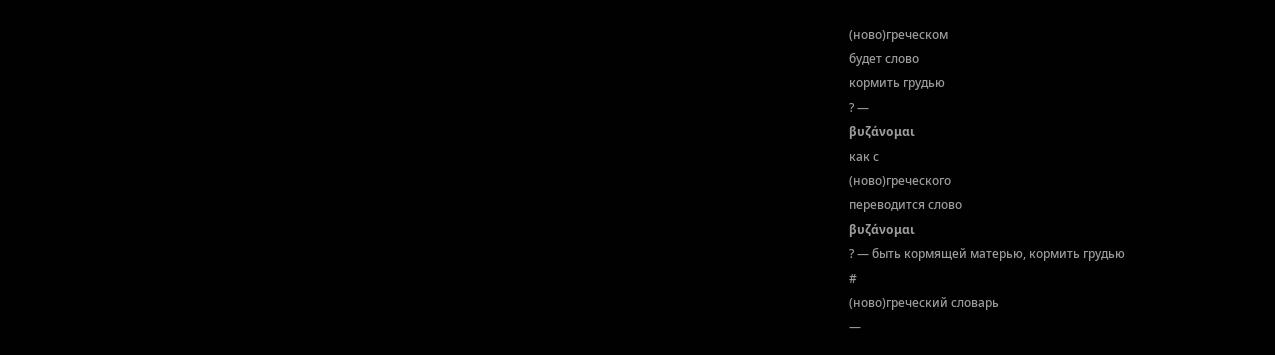(ново)греческом
будет слово
кормить грудью
? —
βυζάνομαι
как с
(ново)греческого
переводится слово
βυζάνομαι
? — быть кормящей матерью, кормить грудью
#
(ново)греческий словарь
—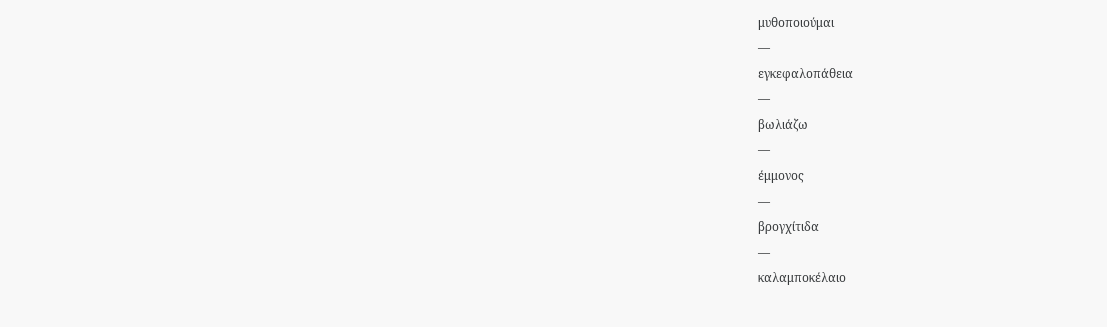μυθοποιούμαι
—
εγκεφαλοπάθεια
—
βωλιάζω
—
έμμονος
—
βρογχίτιδα
—
καλαμποκέλαιο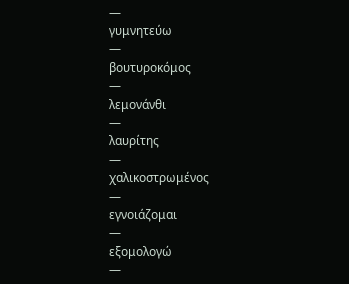—
γυμνητεύω
—
βουτυροκόμος
—
λεμονάνθι
—
λαυρίτης
—
χαλικοστρωμένος
—
εγνοιάζομαι
—
εξομολογώ
—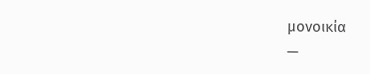μονοικία
—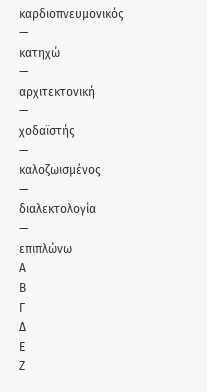καρδιοπνευμονικός
—
κατηχώ
—
αρχιτεκτονική
—
χοδαϊστής
—
καλοζωισμένος
—
διαλεκτολογία
—
επιπλώνω
Α
Β
Γ
Δ
Ε
Ζ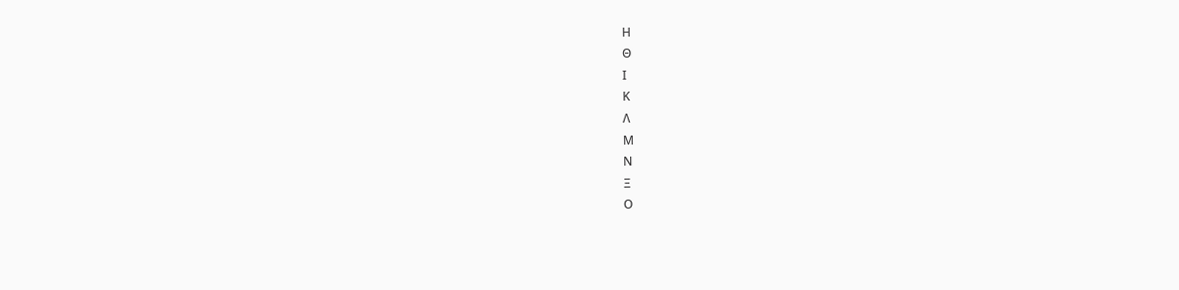Η
Θ
Ι
Κ
Λ
Μ
Ν
Ξ
Ο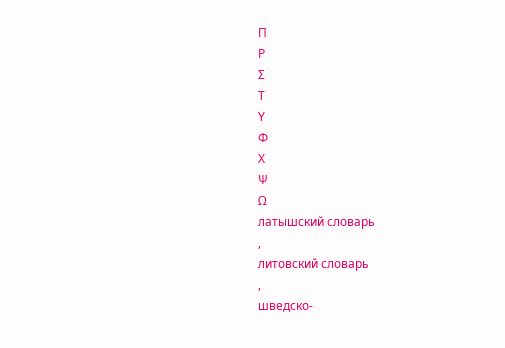Π
Ρ
Σ
Τ
Υ
Φ
Χ
Ψ
Ω
латышский словарь
,
литовский словарь
,
шведско-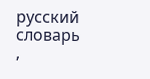русский словарь
,